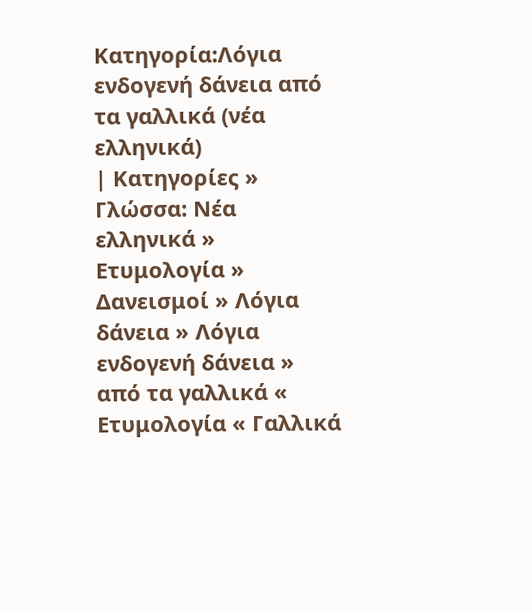Κατηγορία:Λόγια ενδογενή δάνεια από τα γαλλικά (νέα ελληνικά)
| Κατηγορίες » Γλώσσα: Νέα ελληνικά » Ετυμολογία » Δανεισμοί » Λόγια δάνεια » Λόγια ενδογενή δάνεια » από τα γαλλικά « Ετυμολογία « Γαλλικά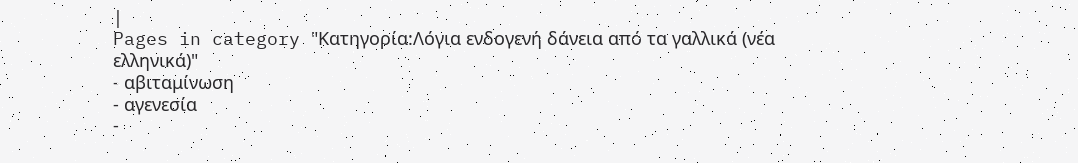|
Pages in category "Κατηγορία:Λόγια ενδογενή δάνεια από τα γαλλικά (νέα ελληνικά)"
- αβιταμίνωση
- αγενεσία
-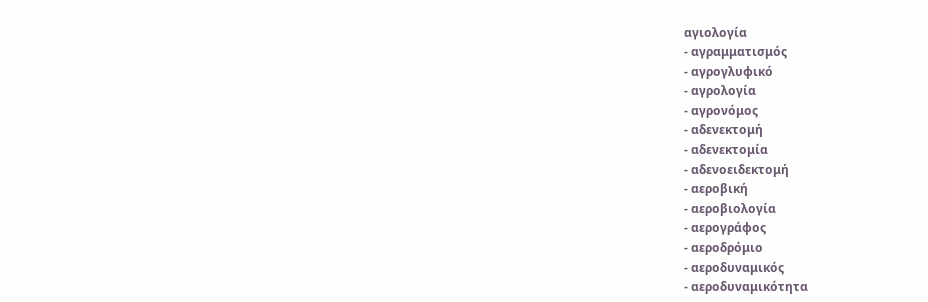αγιολογία
- αγραμματισμός
- αγρογλυφικό
- αγρολογία
- αγρονόμος
- αδενεκτομή
- αδενεκτομία
- αδενοειδεκτομή
- αεροβική
- αεροβιολογία
- αερογράφος
- αεροδρόμιο
- αεροδυναμικός
- αεροδυναμικότητα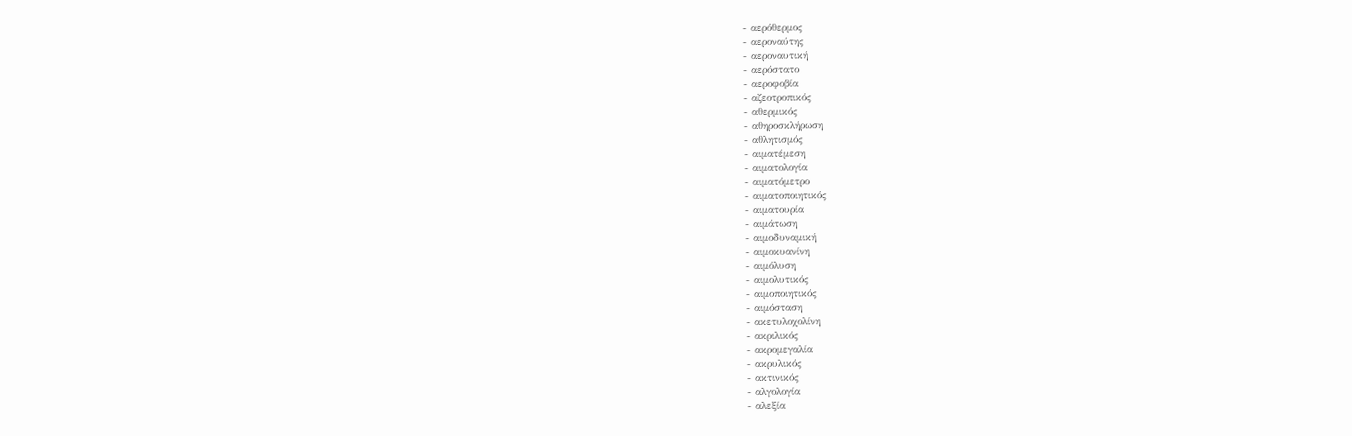- αερόθερμος
- αεροναύτης
- αεροναυτική
- αερόστατο
- αεροφοβία
- αζεοτροπικός
- αθερμικός
- αθηροσκλήρωση
- αθλητισμός
- αιματέμεση
- αιματολογία
- αιματόμετρο
- αιματοποιητικός
- αιματουρία
- αιμάτωση
- αιμοδυναμική
- αιμοκυανίνη
- αιμόλυση
- αιμολυτικός
- αιμοποιητικός
- αιμόσταση
- ακετυλοχολίνη
- ακριλικός
- ακρομεγαλία
- ακρυλικός
- ακτινικός
- αλγολογία
- αλεξία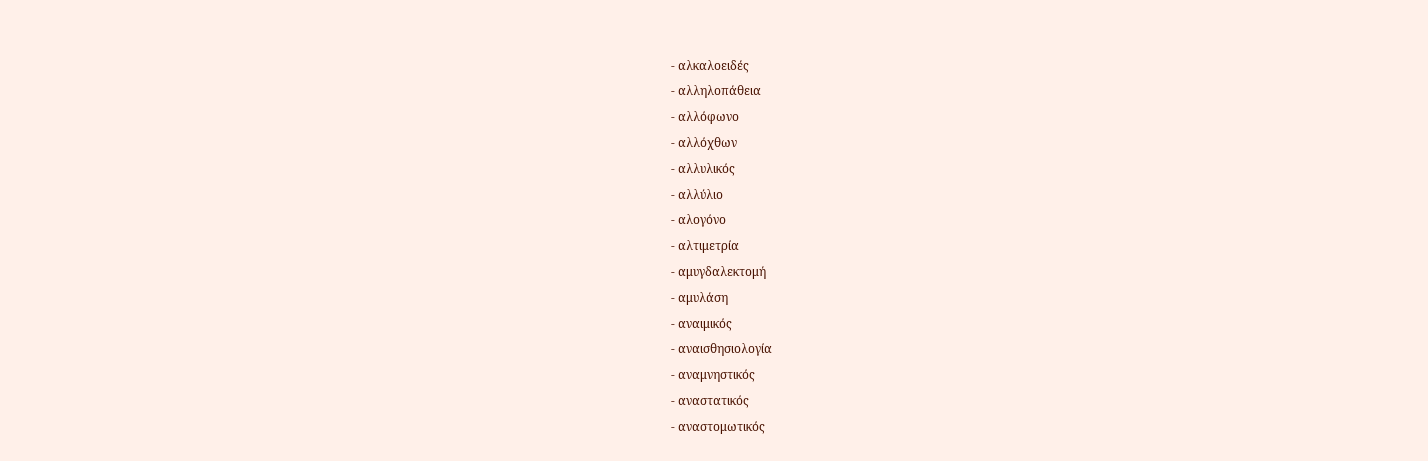- αλκαλοειδές
- αλληλοπάθεια
- αλλόφωνο
- αλλόχθων
- αλλυλικός
- αλλύλιο
- αλογόνο
- αλτιμετρία
- αμυγδαλεκτομή
- αμυλάση
- αναιμικός
- αναισθησιολογία
- αναμνηστικός
- αναστατικός
- αναστομωτικός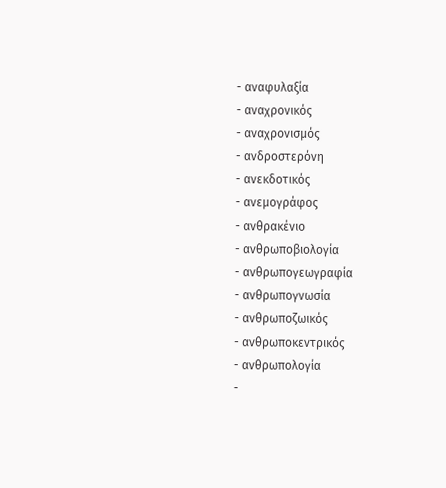- αναφυλαξία
- αναχρονικός
- αναχρονισμός
- ανδροστερόνη
- ανεκδοτικός
- ανεμογράφος
- ανθρακένιο
- ανθρωποβιολογία
- ανθρωπογεωγραφία
- ανθρωπογνωσία
- ανθρωποζωικός
- ανθρωποκεντρικός
- ανθρωπολογία
-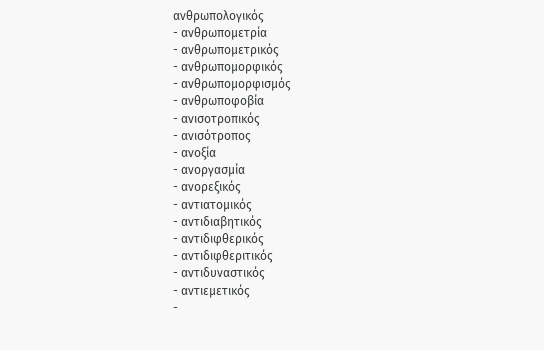ανθρωπολογικός
- ανθρωπομετρία
- ανθρωπομετρικός
- ανθρωπομορφικός
- ανθρωπομορφισμός
- ανθρωποφοβία
- ανισοτροπικός
- ανισότροπος
- ανοξία
- ανοργασμία
- ανορεξικός
- αντιατομικός
- αντιδιαβητικός
- αντιδιφθερικός
- αντιδιφθεριτικός
- αντιδυναστικός
- αντιεμετικός
-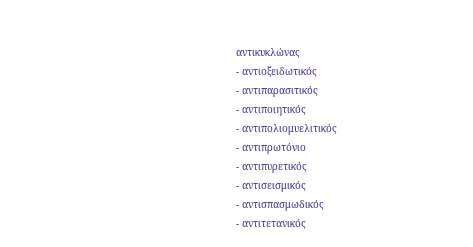αντικυκλώνας
- αντιοξειδωτικός
- αντιπαρασιτικός
- αντιποιητικός
- αντιπολιομυελιτικός
- αντιπρωτόνιο
- αντιπυρετικός
- αντισεισμικός
- αντισπασμωδικός
- αντιτετανικός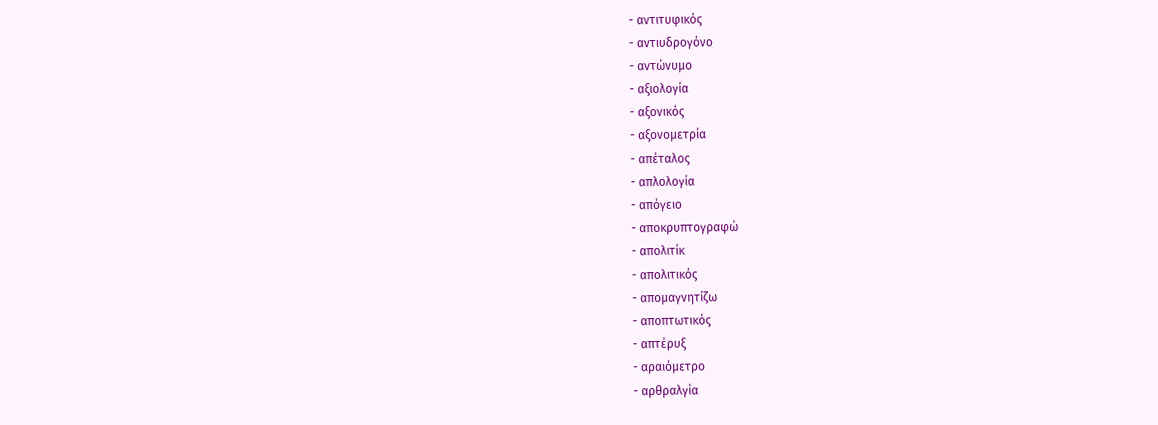- αντιτυφικός
- αντιυδρογόνο
- αντώνυμο
- αξιολογία
- αξονικός
- αξονομετρία
- απέταλος
- απλολογία
- απόγειο
- αποκρυπτογραφώ
- απολιτίκ
- απολιτικός
- απομαγνητίζω
- αποπτωτικός
- απτέρυξ
- αραιόμετρο
- αρθραλγία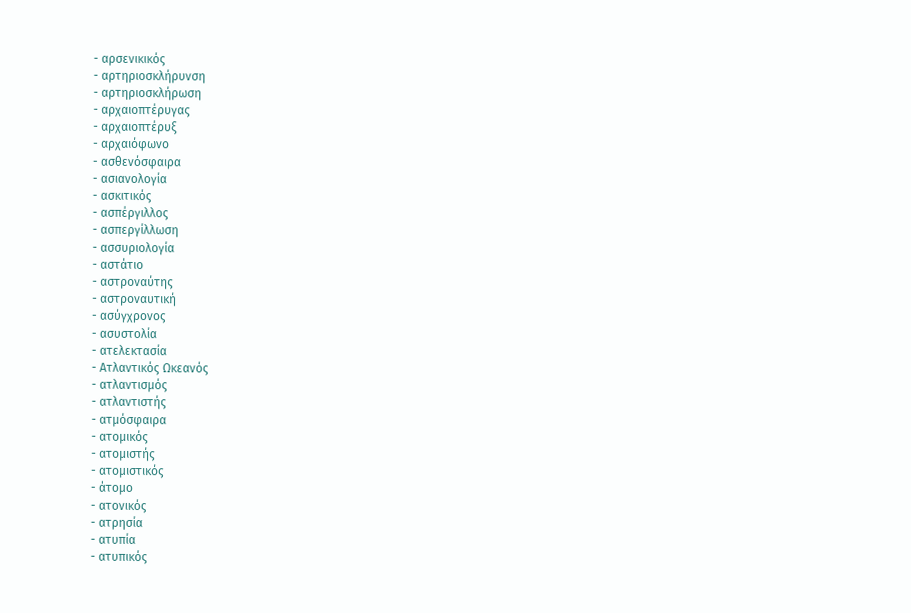- αρσενικικός
- αρτηριοσκλήρυνση
- αρτηριοσκλήρωση
- αρχαιοπτέρυγας
- αρχαιοπτέρυξ
- αρχαιόφωνο
- ασθενόσφαιρα
- ασιανολογία
- ασκιτικός
- ασπέργιλλος
- ασπεργίλλωση
- ασσυριολογία
- αστάτιο
- αστροναύτης
- αστροναυτική
- ασύγχρονος
- ασυστολία
- ατελεκτασία
- Ατλαντικός Ωκεανός
- ατλαντισμός
- ατλαντιστής
- ατμόσφαιρα
- ατομικός
- ατομιστής
- ατομιστικός
- άτομο
- ατονικός
- ατρησία
- ατυπία
- ατυπικός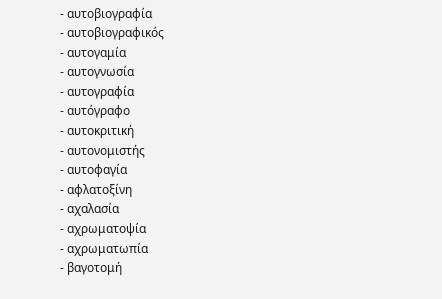- αυτοβιογραφία
- αυτοβιογραφικός
- αυτογαμία
- αυτογνωσία
- αυτογραφία
- αυτόγραφο
- αυτοκριτική
- αυτονομιστής
- αυτοφαγία
- αφλατοξίνη
- αχαλασία
- αχρωματοψία
- αχρωματωπία
- βαγοτομή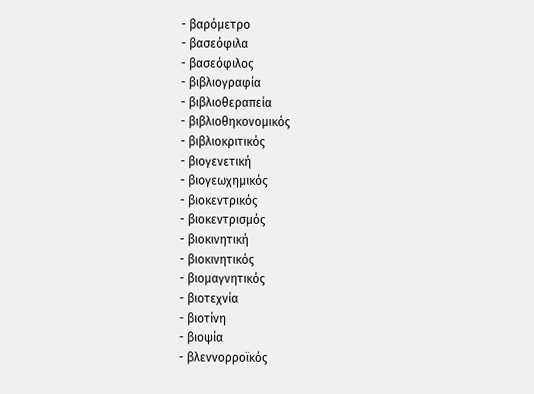- βαρόμετρο
- βασεόφιλα
- βασεόφιλος
- βιβλιογραφία
- βιβλιοθεραπεία
- βιβλιοθηκονομικός
- βιβλιοκριτικός
- βιογενετική
- βιογεωχημικός
- βιοκεντρικός
- βιοκεντρισμός
- βιοκινητική
- βιοκινητικός
- βιομαγνητικός
- βιοτεχνία
- βιοτίνη
- βιοψία
- βλεννορροϊκός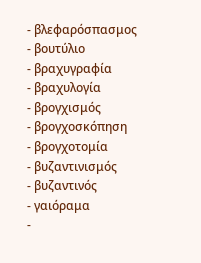- βλεφαρόσπασμος
- βουτύλιο
- βραχυγραφία
- βραχυλογία
- βρογχισμός
- βρογχοσκόπηση
- βρογχοτομία
- βυζαντινισμός
- βυζαντινός
- γαιόραμα
-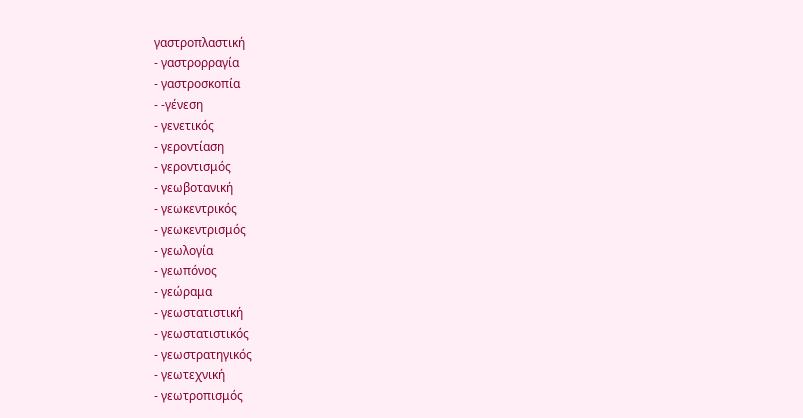γαστροπλαστική
- γαστρορραγία
- γαστροσκοπία
- -γένεση
- γενετικός
- γεροντίαση
- γεροντισμός
- γεωβοτανική
- γεωκεντρικός
- γεωκεντρισμός
- γεωλογία
- γεωπόνος
- γεώραμα
- γεωστατιστική
- γεωστατιστικός
- γεωστρατηγικός
- γεωτεχνική
- γεωτροπισμός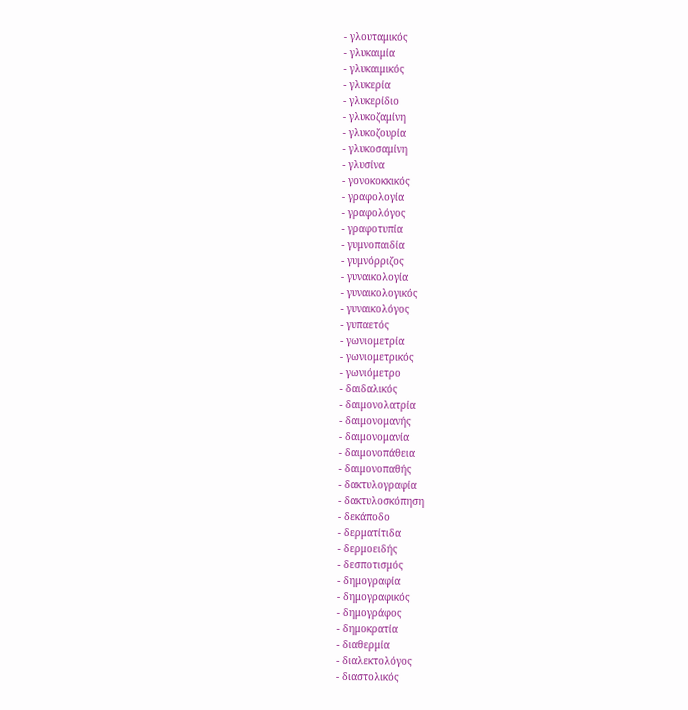- γλουταμικός
- γλυκαιμία
- γλυκαιμικός
- γλυκερία
- γλυκερίδιο
- γλυκοζαμίνη
- γλυκοζουρία
- γλυκοσαμίνη
- γλυσίνα
- γονοκοκκικός
- γραφολογία
- γραφολόγος
- γραφοτυπία
- γυμνοπαιδία
- γυμνόρριζος
- γυναικολογία
- γυναικολογικός
- γυναικολόγος
- γυπαετός
- γωνιομετρία
- γωνιομετρικός
- γωνιόμετρο
- δαιδαλικός
- δαιμονολατρία
- δαιμονομανής
- δαιμονομανία
- δαιμονοπάθεια
- δαιμονοπαθής
- δακτυλογραφία
- δακτυλοσκόπηση
- δεκάποδο
- δερματίτιδα
- δερμοειδής
- δεσποτισμός
- δημογραφία
- δημογραφικός
- δημογράφος
- δημοκρατία
- διαθερμία
- διαλεκτολόγος
- διαστολικός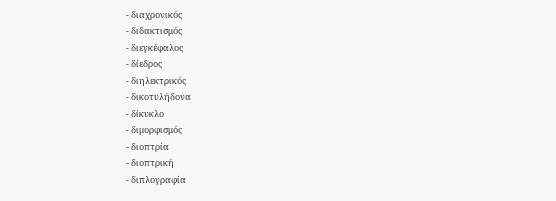- διαχρονικός
- διδακτισμός
- διεγκέφαλος
- δίεδρος
- διηλεκτρικός
- δικοτυλήδονα
- δίκυκλο
- διμορφισμός
- διοπτρία
- διοπτρική
- διπλογραφία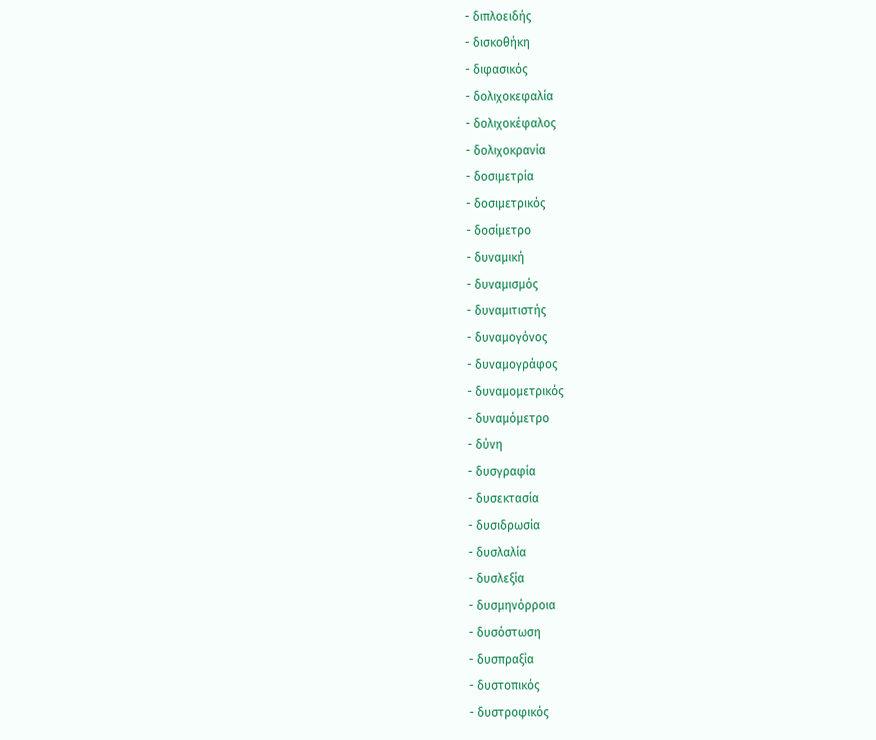- διπλοειδής
- δισκοθήκη
- διφασικός
- δολιχοκεφαλία
- δολιχοκέφαλος
- δολιχοκρανία
- δοσιμετρία
- δοσιμετρικός
- δοσίμετρο
- δυναμική
- δυναμισμός
- δυναμιτιστής
- δυναμογόνος
- δυναμογράφος
- δυναμομετρικός
- δυναμόμετρο
- δύνη
- δυσγραφία
- δυσεκτασία
- δυσιδρωσία
- δυσλαλία
- δυσλεξία
- δυσμηνόρροια
- δυσόστωση
- δυσπραξία
- δυστοπικός
- δυστροφικός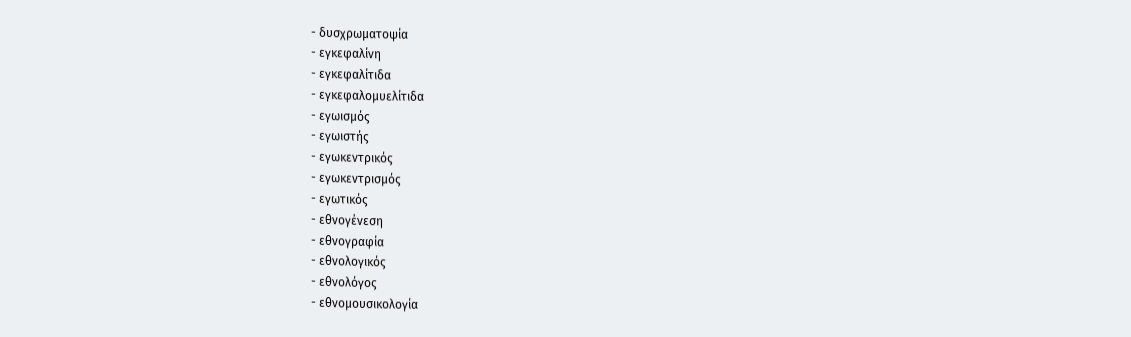- δυσχρωματοψία
- εγκεφαλίνη
- εγκεφαλίτιδα
- εγκεφαλομυελίτιδα
- εγωισμός
- εγωιστής
- εγωκεντρικός
- εγωκεντρισμός
- εγωτικός
- εθνογένεση
- εθνογραφία
- εθνολογικός
- εθνολόγος
- εθνομουσικολογία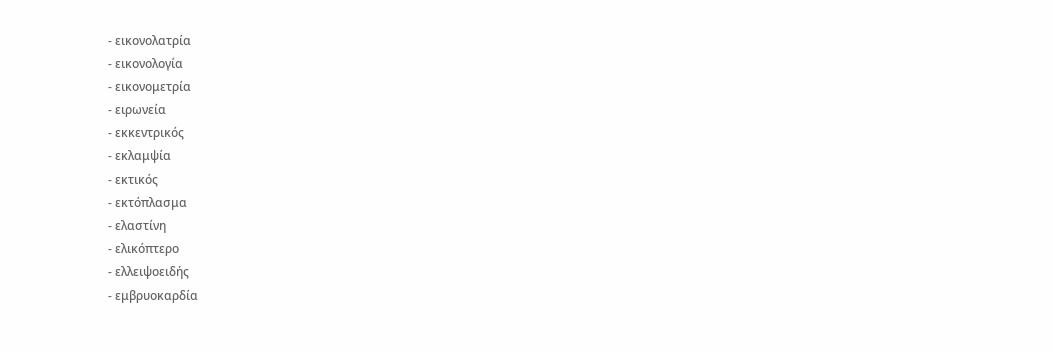- εικονολατρία
- εικονολογία
- εικονομετρία
- ειρωνεία
- εκκεντρικός
- εκλαμψία
- εκτικός
- εκτόπλασμα
- ελαστίνη
- ελικόπτερο
- ελλειψοειδής
- εμβρυοκαρδία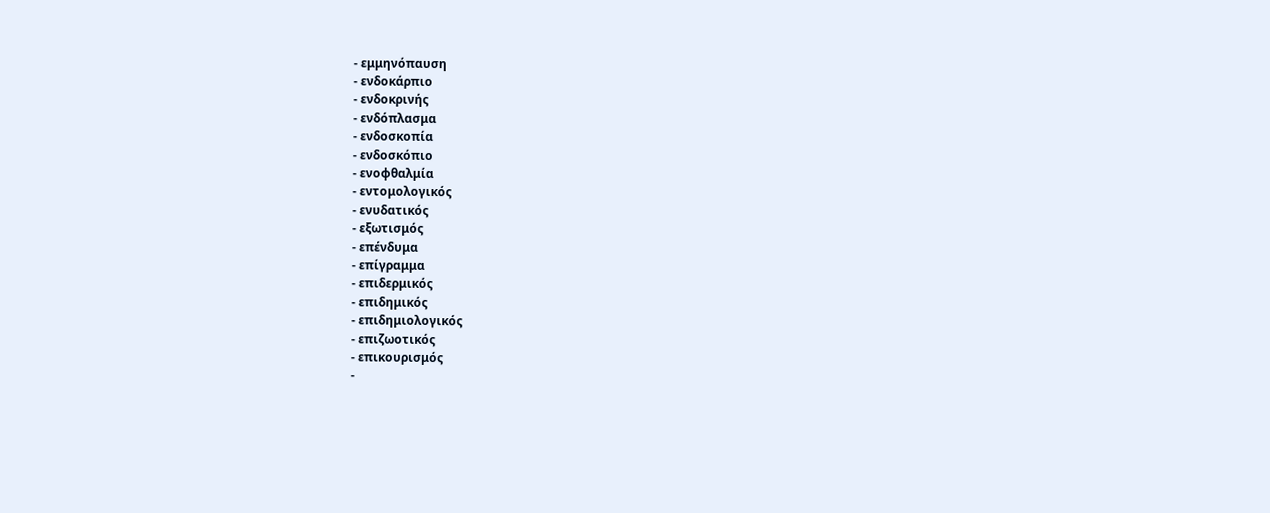- εμμηνόπαυση
- ενδοκάρπιο
- ενδοκρινής
- ενδόπλασμα
- ενδοσκοπία
- ενδοσκόπιο
- ενοφθαλμία
- εντομολογικός
- ενυδατικός
- εξωτισμός
- επένδυμα
- επίγραμμα
- επιδερμικός
- επιδημικός
- επιδημιολογικός
- επιζωοτικός
- επικουρισμός
-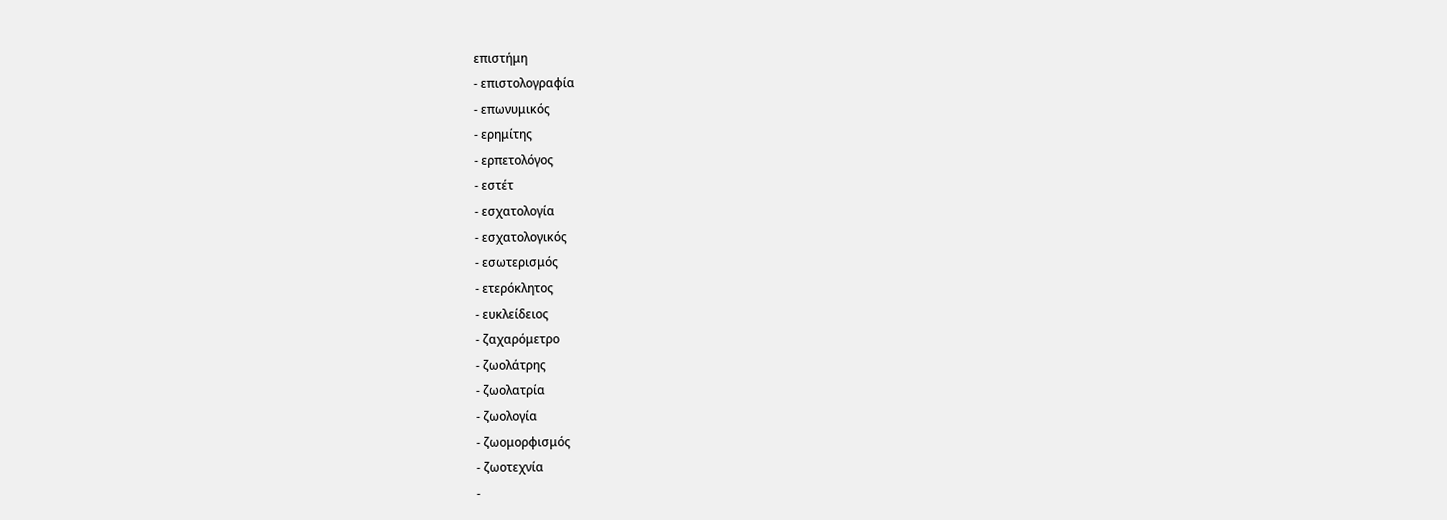επιστήμη
- επιστολογραφία
- επωνυμικός
- ερημίτης
- ερπετολόγος
- εστέτ
- εσχατολογία
- εσχατολογικός
- εσωτερισμός
- ετερόκλητος
- ευκλείδειος
- ζαχαρόμετρο
- ζωολάτρης
- ζωολατρία
- ζωολογία
- ζωομορφισμός
- ζωοτεχνία
-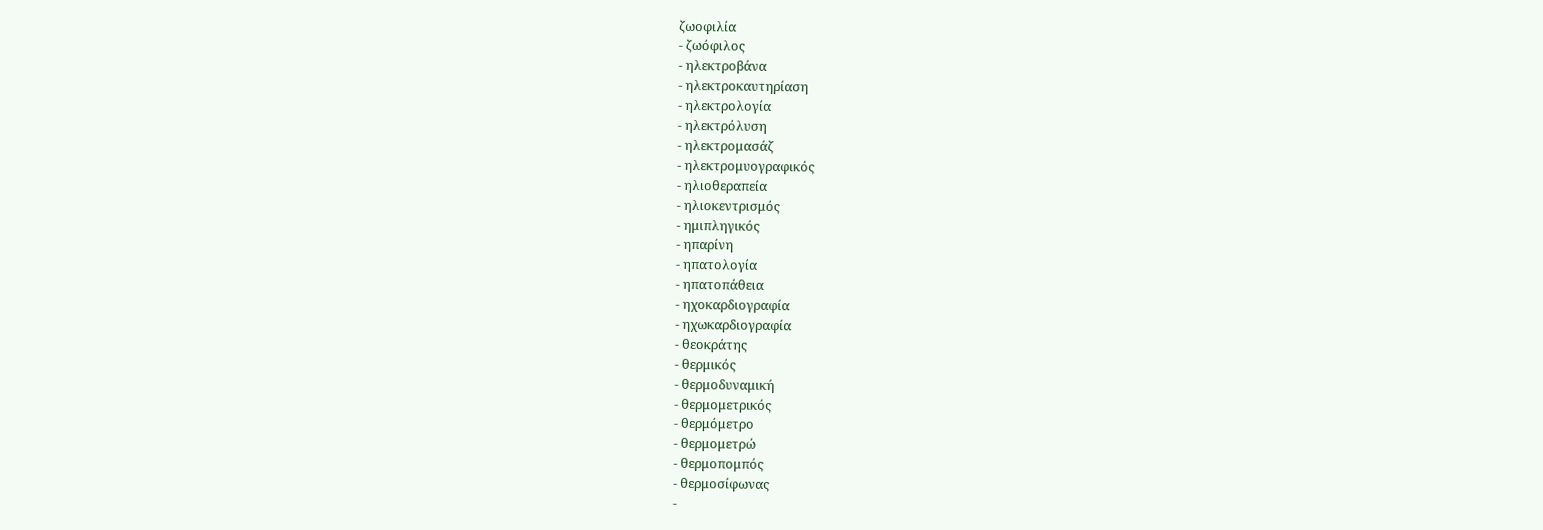ζωοφιλία
- ζωόφιλος
- ηλεκτροβάνα
- ηλεκτροκαυτηρίαση
- ηλεκτρολογία
- ηλεκτρόλυση
- ηλεκτρομασάζ
- ηλεκτρομυογραφικός
- ηλιοθεραπεία
- ηλιοκεντρισμός
- ημιπληγικός
- ηπαρίνη
- ηπατολογία
- ηπατοπάθεια
- ηχοκαρδιογραφία
- ηχωκαρδιογραφία
- θεοκράτης
- θερμικός
- θερμοδυναμική
- θερμομετρικός
- θερμόμετρο
- θερμομετρώ
- θερμοπομπός
- θερμοσίφωνας
-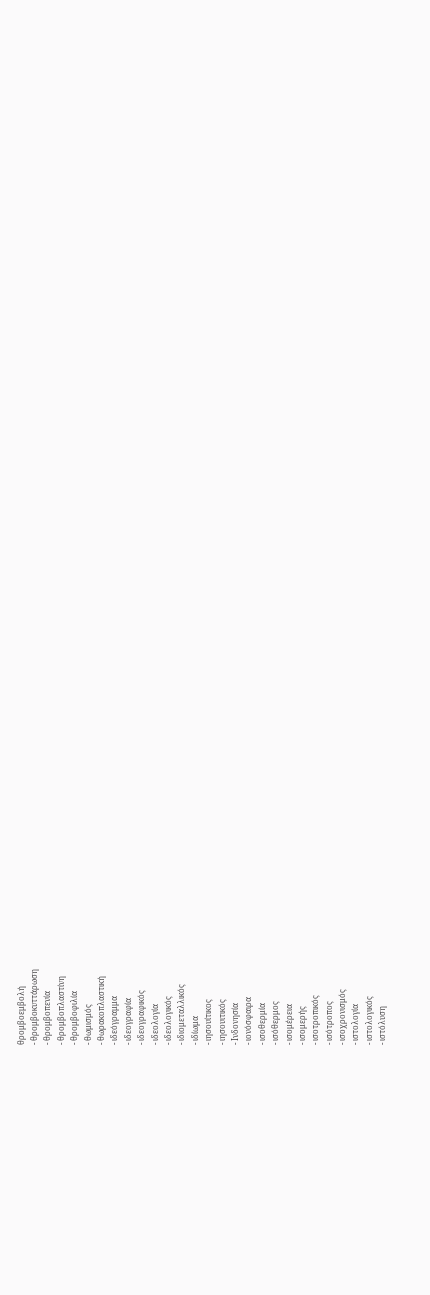θρομβοεμβολή
- θρομβοκυττάρωση
- θρομβοπενία
- θρομβοπλαστίνη
- θρομβοφιλία
- θωμισμός
- θωρακοπλαστική
- ιδεόγραμμα
- ιδεογραφία
- ιδεογραφικός
- ιδεολογία
- ιδεολογικός
- ιδιομεταλλικός
- ιδίωμα
- ιησουίτικος
- ιησουιτικός
- Ινδονησία
- ιονόσφαιρα
- ισοθερμία
- ισόθερμος
- ισομέρεια
- ισομερής
- ισοτροπικός
- ισότροπος
- ισοχρονισμός
- ιστολογία
- ιστολογικός
- ιστόλυση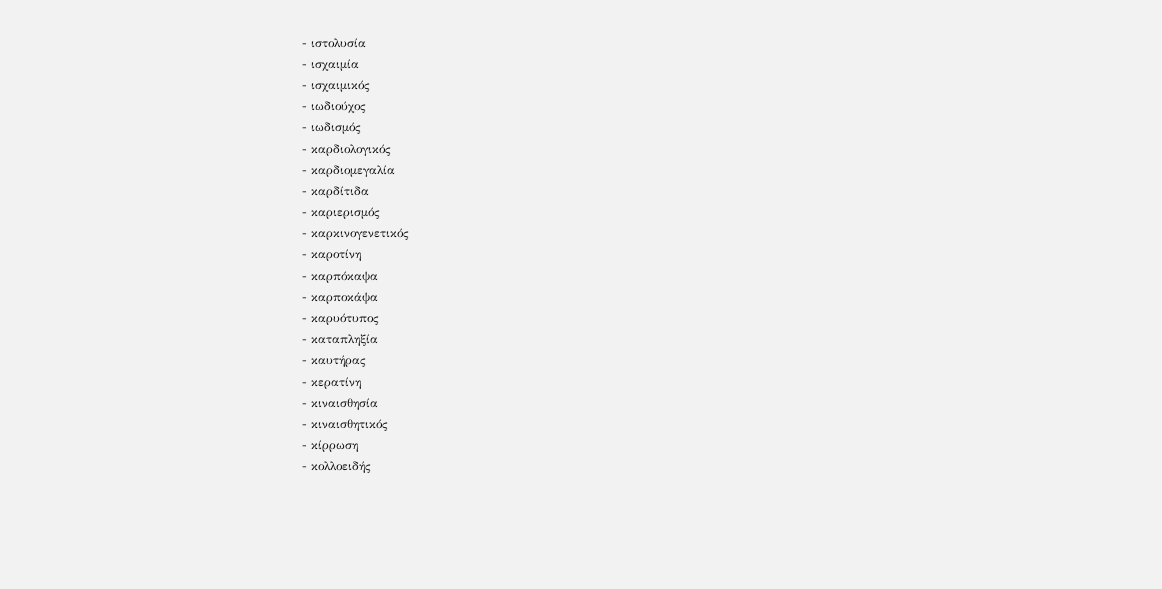- ιστολυσία
- ισχαιμία
- ισχαιμικός
- ιωδιούχος
- ιωδισμός
- καρδιολογικός
- καρδιομεγαλία
- καρδίτιδα
- καριερισμός
- καρκινογενετικός
- καροτίνη
- καρπόκαψα
- καρποκάψα
- καρυότυπος
- καταπληξία
- καυτήρας
- κερατίνη
- κιναισθησία
- κιναισθητικός
- κίρρωση
- κολλοειδής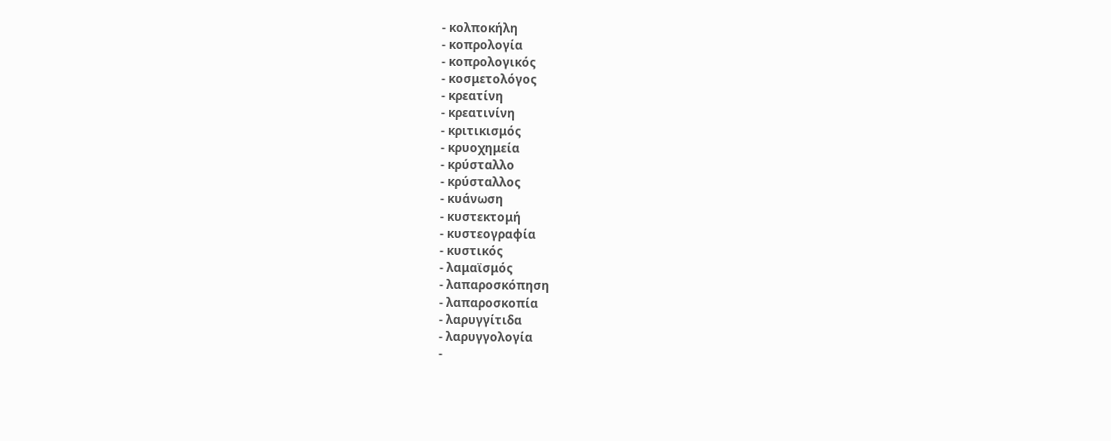- κολποκήλη
- κοπρολογία
- κοπρολογικός
- κοσμετολόγος
- κρεατίνη
- κρεατινίνη
- κριτικισμός
- κρυοχημεία
- κρύσταλλο
- κρύσταλλος
- κυάνωση
- κυστεκτομή
- κυστεογραφία
- κυστικός
- λαμαϊσμός
- λαπαροσκόπηση
- λαπαροσκοπία
- λαρυγγίτιδα
- λαρυγγολογία
-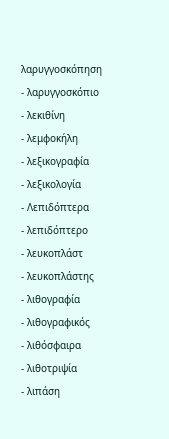λαρυγγοσκόπηση
- λαρυγγοσκόπιο
- λεκιθίνη
- λεμφοκήλη
- λεξικογραφία
- λεξικολογία
- Λεπιδόπτερα
- λεπιδόπτερο
- λευκοπλάστ
- λευκοπλάστης
- λιθογραφία
- λιθογραφικός
- λιθόσφαιρα
- λιθοτριψία
- λιπάση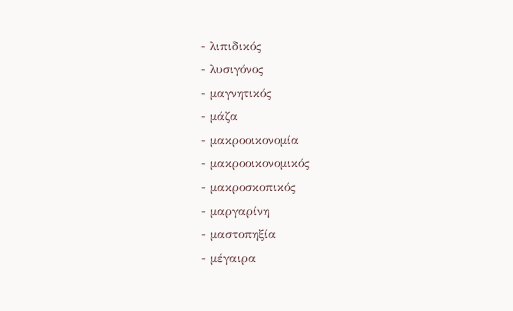- λιπιδικός
- λυσιγόνος
- μαγνητικός
- μάζα
- μακροοικονομία
- μακροοικονομικός
- μακροσκοπικός
- μαργαρίνη
- μαστοπηξία
- μέγαιρα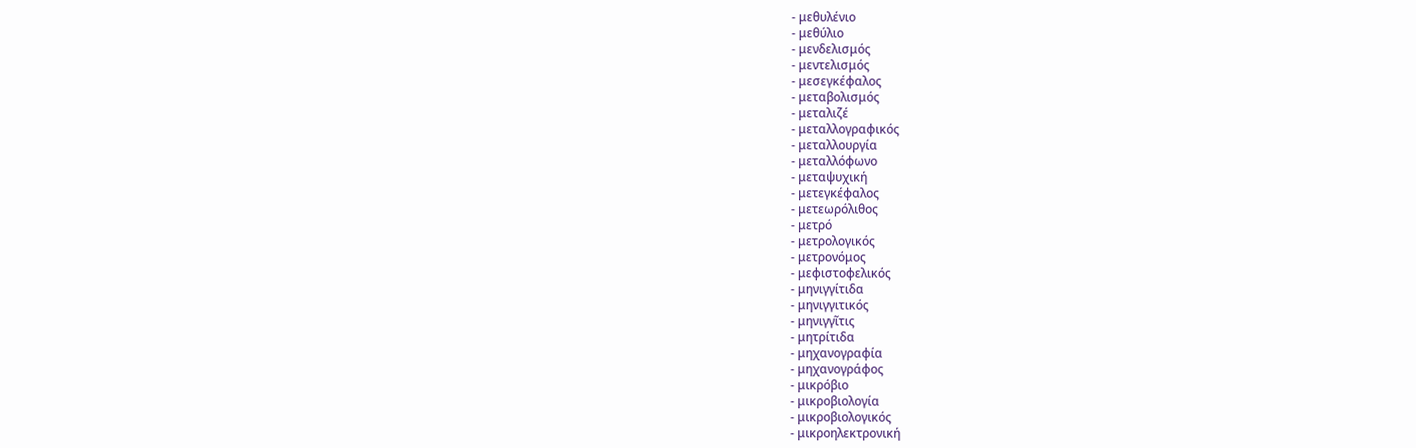- μεθυλένιο
- μεθύλιο
- μενδελισμός
- μεντελισμός
- μεσεγκέφαλος
- μεταβολισμός
- μεταλιζέ
- μεταλλογραφικός
- μεταλλουργία
- μεταλλόφωνο
- μεταψυχική
- μετεγκέφαλος
- μετεωρόλιθος
- μετρό
- μετρολογικός
- μετρονόμος
- μεφιστοφελικός
- μηνιγγίτιδα
- μηνιγγιτικός
- μηνιγγῖτις
- μητρίτιδα
- μηχανογραφία
- μηχανογράφος
- μικρόβιο
- μικροβιολογία
- μικροβιολογικός
- μικροηλεκτρονική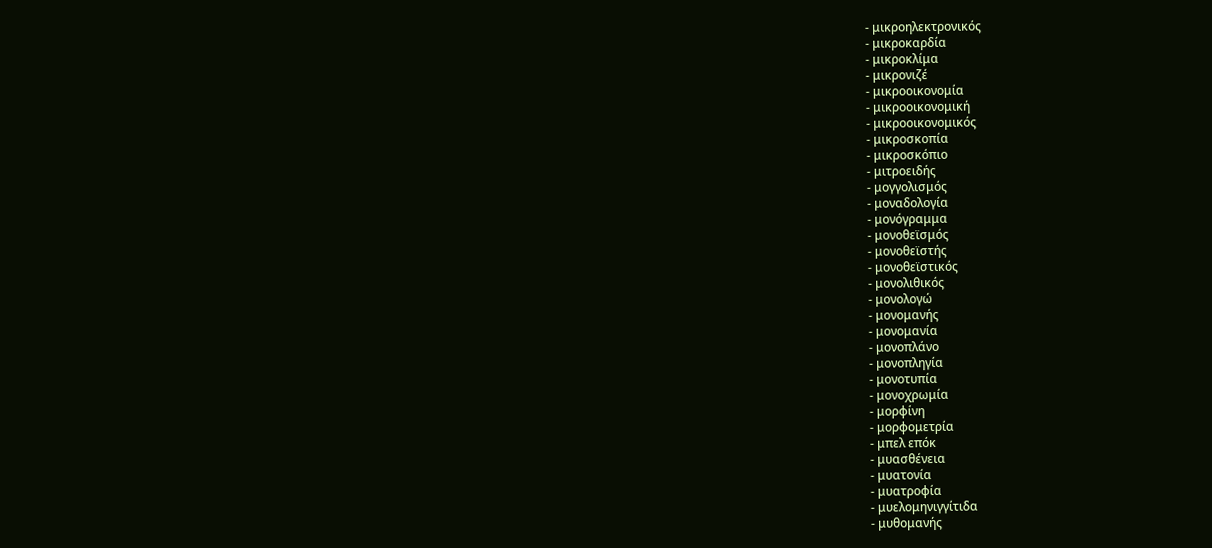- μικροηλεκτρονικός
- μικροκαρδία
- μικροκλίμα
- μικρονιζέ
- μικροοικονομία
- μικροοικονομική
- μικροοικονομικός
- μικροσκοπία
- μικροσκόπιο
- μιτροειδής
- μογγολισμός
- μοναδολογία
- μονόγραμμα
- μονοθεϊσμός
- μονοθεϊστής
- μονοθεϊστικός
- μονολιθικός
- μονολογώ
- μονομανής
- μονομανία
- μονοπλάνο
- μονοπληγία
- μονοτυπία
- μονοχρωμία
- μορφίνη
- μορφομετρία
- μπελ επόκ
- μυασθένεια
- μυατονία
- μυατροφία
- μυελομηνιγγίτιδα
- μυθομανής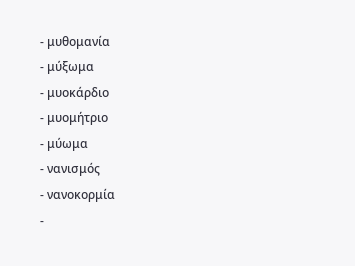- μυθομανία
- μύξωμα
- μυοκάρδιο
- μυομήτριο
- μύωμα
- νανισμός
- νανοκορμία
-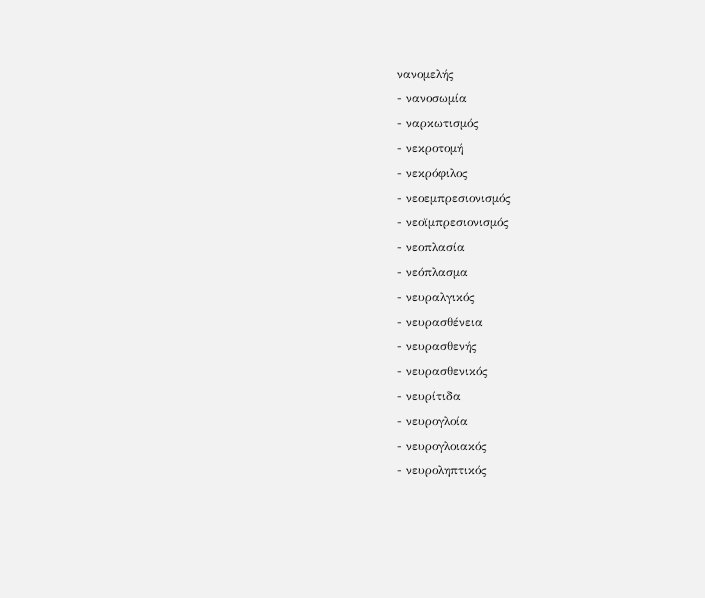νανομελής
- νανοσωμία
- ναρκωτισμός
- νεκροτομή
- νεκρόφιλος
- νεοεμπρεσιονισμός
- νεοϊμπρεσιονισμός
- νεοπλασία
- νεόπλασμα
- νευραλγικός
- νευρασθένεια
- νευρασθενής
- νευρασθενικός
- νευρίτιδα
- νευρογλοία
- νευρογλοιακός
- νευροληπτικός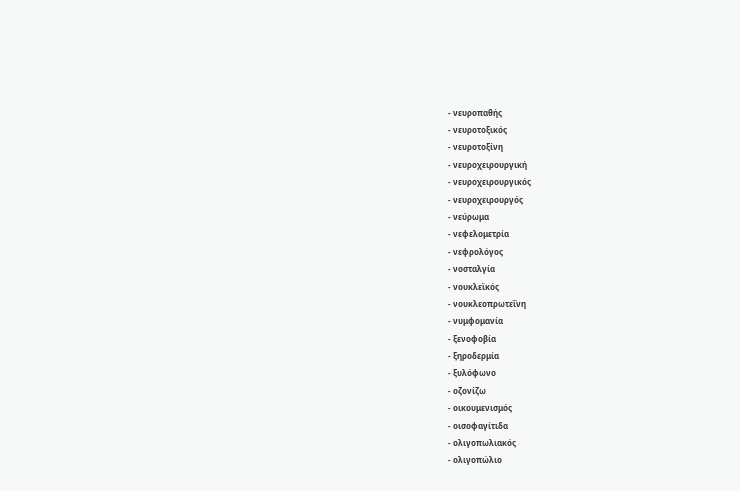- νευροπαθής
- νευροτοξικός
- νευροτοξίνη
- νευροχειρουργική
- νευροχειρουργικός
- νευροχειρουργός
- νεύρωμα
- νεφελομετρία
- νεφρολόγος
- νοσταλγία
- νουκλεϊκός
- νουκλεοπρωτεΐνη
- νυμφομανία
- ξενοφοβία
- ξηροδερμία
- ξυλόφωνο
- οζονίζω
- οικουμενισμός
- οισοφαγίτιδα
- ολιγοπωλιακός
- ολιγοπώλιο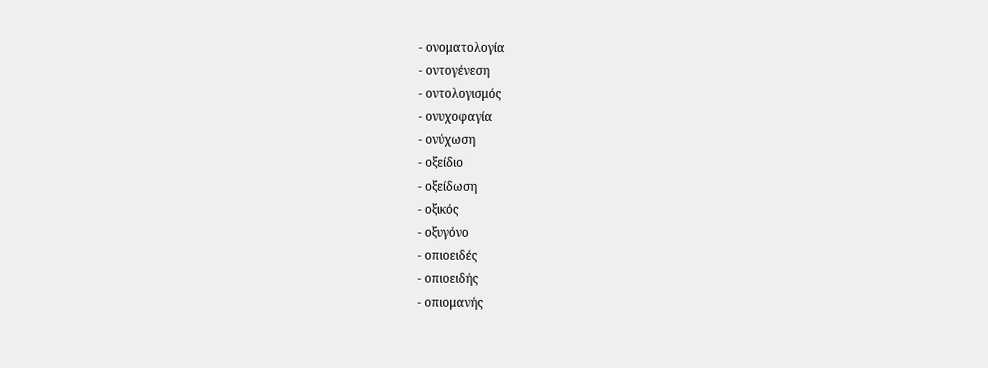- ονοματολογία
- οντογένεση
- οντολογισμός
- ονυχοφαγία
- ονύχωση
- οξείδιο
- οξείδωση
- οξικός
- οξυγόνο
- οπιοειδές
- οπιοειδής
- οπιομανής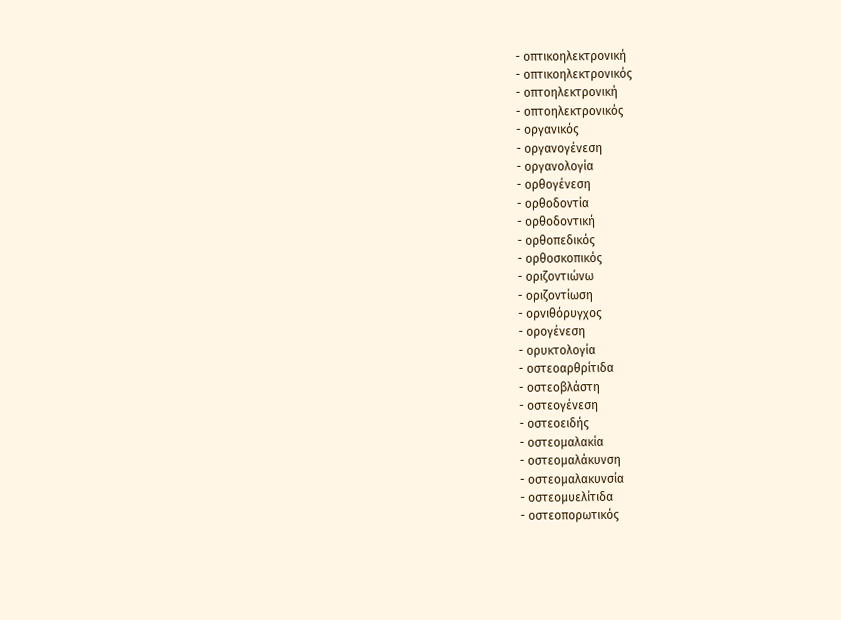- οπτικοηλεκτρονική
- οπτικοηλεκτρονικός
- οπτοηλεκτρονική
- οπτοηλεκτρονικός
- οργανικός
- οργανογένεση
- οργανολογία
- ορθογένεση
- ορθοδοντία
- ορθοδοντική
- ορθοπεδικός
- ορθοσκοπικός
- οριζοντιώνω
- οριζοντίωση
- ορνιθόρυγχος
- ορογένεση
- ορυκτολογία
- οστεοαρθρίτιδα
- οστεοβλάστη
- οστεογένεση
- οστεοειδής
- οστεομαλακία
- οστεομαλάκυνση
- οστεομαλακυνσία
- οστεομυελίτιδα
- οστεοπορωτικός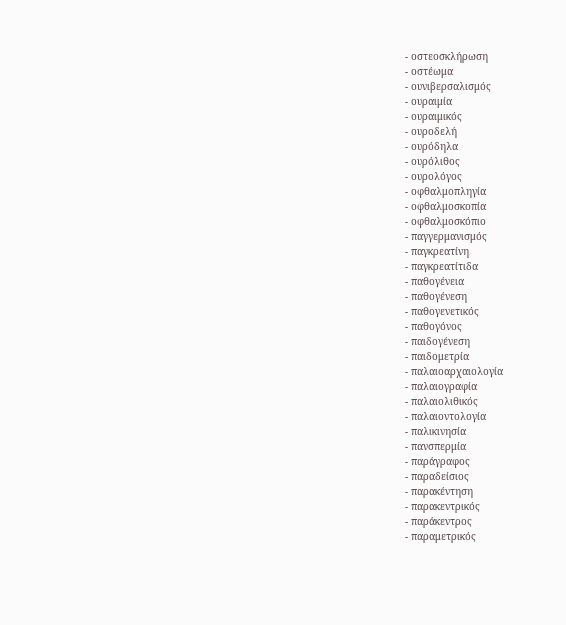- οστεοσκλήρωση
- οστέωμα
- ουνιβερσαλισμός
- ουραιμία
- ουραιμικός
- ουροδελή
- ουρόδηλα
- ουρόλιθος
- ουρολόγος
- οφθαλμοπληγία
- οφθαλμοσκοπία
- οφθαλμοσκόπιο
- παγγερμανισμός
- παγκρεατίνη
- παγκρεατίτιδα
- παθογένεια
- παθογένεση
- παθογενετικός
- παθογόνος
- παιδογένεση
- παιδομετρία
- παλαιοαρχαιολογία
- παλαιογραφία
- παλαιολιθικός
- παλαιοντολογία
- παλικινησία
- πανσπερμία
- παράγραφος
- παραδείσιος
- παρακέντηση
- παρακεντρικός
- παράκεντρος
- παραμετρικός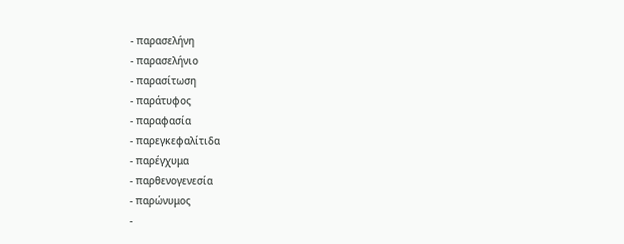- παρασελήνη
- παρασελήνιο
- παρασίτωση
- παράτυφος
- παραφασία
- παρεγκεφαλίτιδα
- παρέγχυμα
- παρθενογενεσία
- παρώνυμος
-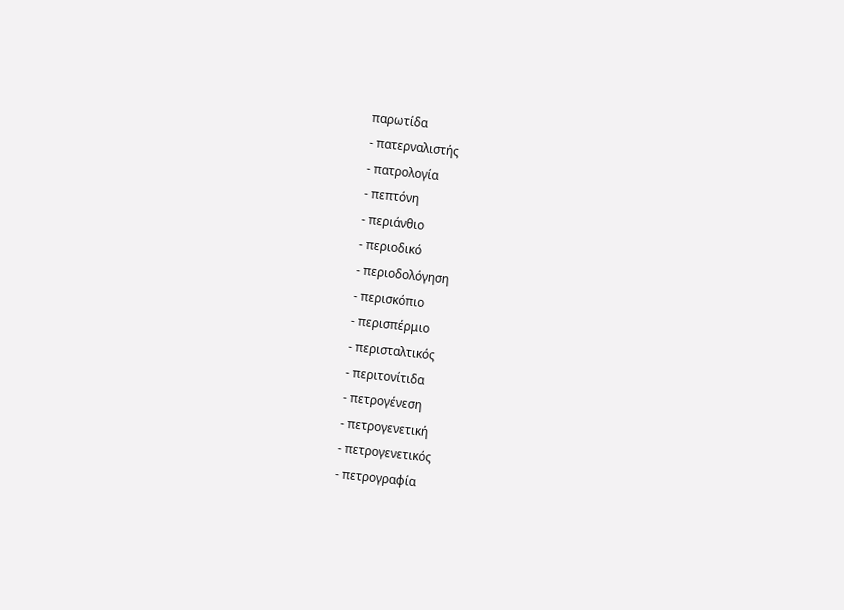παρωτίδα
- πατερναλιστής
- πατρολογία
- πεπτόνη
- περιάνθιο
- περιοδικό
- περιοδολόγηση
- περισκόπιο
- περισπέρμιο
- περισταλτικός
- περιτονίτιδα
- πετρογένεση
- πετρογενετική
- πετρογενετικός
- πετρογραφία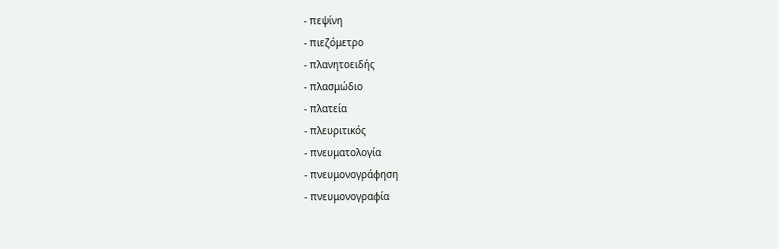- πεψίνη
- πιεζόμετρο
- πλανητοειδής
- πλασμώδιο
- πλατεία
- πλευριτικός
- πνευματολογία
- πνευμονογράφηση
- πνευμονογραφία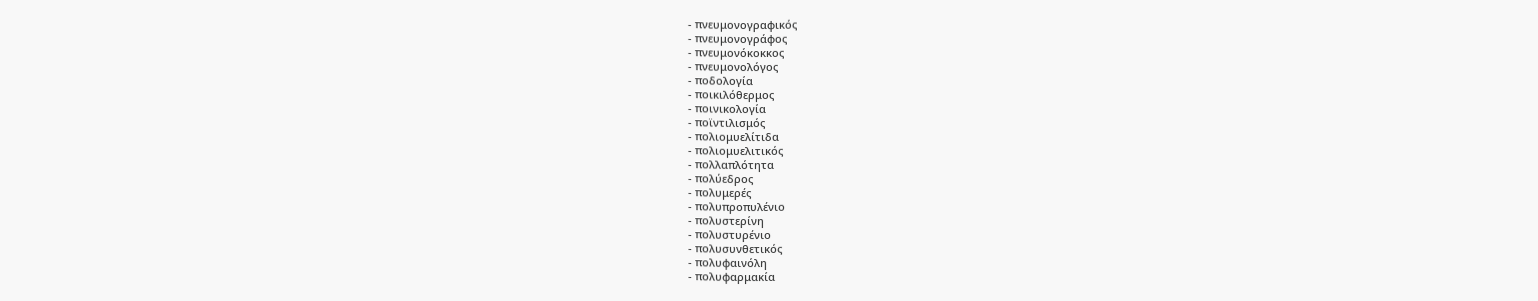- πνευμονογραφικός
- πνευμονογράφος
- πνευμονόκοκκος
- πνευμονολόγος
- ποδολογία
- ποικιλόθερμος
- ποινικολογία
- ποϊντιλισμός
- πολιομυελίτιδα
- πολιομυελιτικός
- πολλαπλότητα
- πολύεδρος
- πολυμερές
- πολυπροπυλένιο
- πολυστερίνη
- πολυστυρένιο
- πολυσυνθετικός
- πολυφαινόλη
- πολυφαρμακία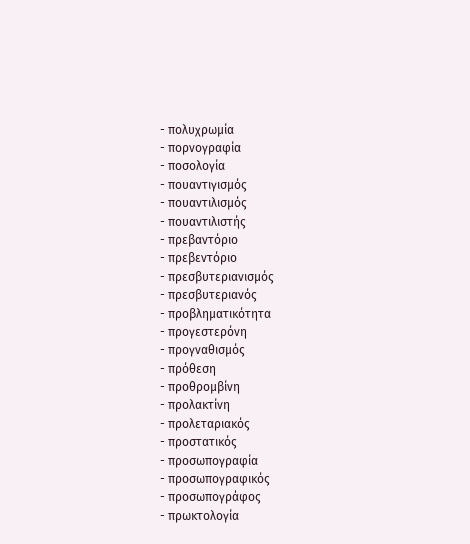- πολυχρωμία
- πορνογραφία
- ποσολογία
- πουαντιγισμός
- πουαντιλισμός
- πουαντιλιστής
- πρεβαντόριο
- πρεβεντόριο
- πρεσβυτεριανισμός
- πρεσβυτεριανός
- προβληματικότητα
- προγεστερόνη
- προγναθισμός
- πρόθεση
- προθρομβίνη
- προλακτίνη
- προλεταριακός
- προστατικός
- προσωπογραφία
- προσωπογραφικός
- προσωπογράφος
- πρωκτολογία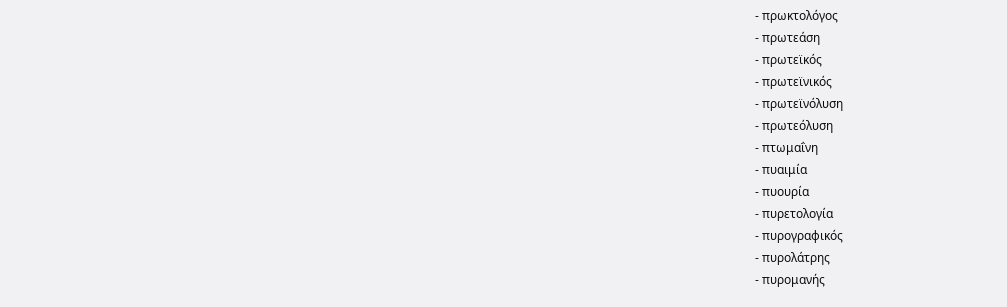- πρωκτολόγος
- πρωτεάση
- πρωτεϊκός
- πρωτεϊνικός
- πρωτεϊνόλυση
- πρωτεόλυση
- πτωμαΐνη
- πυαιμία
- πυουρία
- πυρετολογία
- πυρογραφικός
- πυρολάτρης
- πυρομανής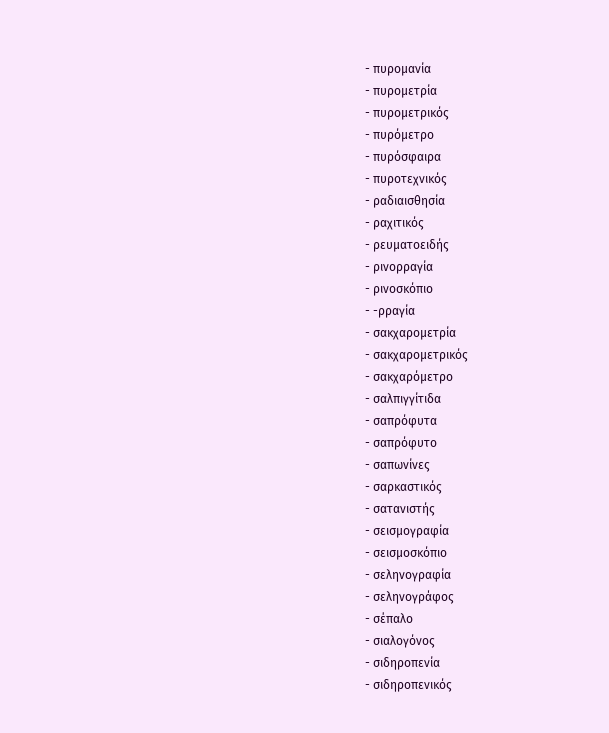- πυρομανία
- πυρομετρία
- πυρομετρικός
- πυρόμετρο
- πυρόσφαιρα
- πυροτεχνικός
- ραδιαισθησία
- ραχιτικός
- ρευματοειδής
- ρινορραγία
- ρινοσκόπιο
- -ρραγία
- σακχαρομετρία
- σακχαρομετρικός
- σακχαρόμετρο
- σαλπιγγίτιδα
- σαπρόφυτα
- σαπρόφυτο
- σαπωνίνες
- σαρκαστικός
- σατανιστής
- σεισμογραφία
- σεισμοσκόπιο
- σεληνογραφία
- σεληνογράφος
- σέπαλο
- σιαλογόνος
- σιδηροπενία
- σιδηροπενικός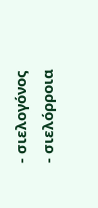- σιελογόνος
- σιελόρροια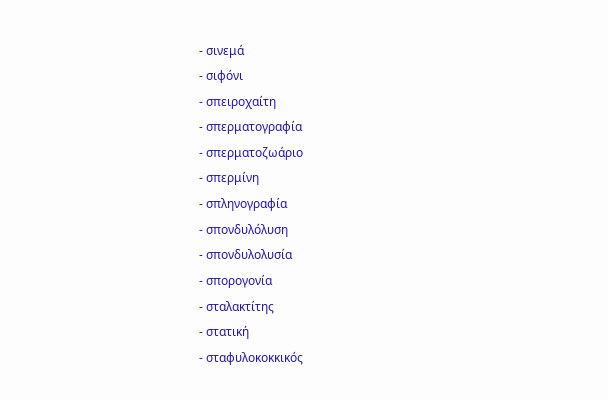- σινεμά
- σιφόνι
- σπειροχαίτη
- σπερματογραφία
- σπερματοζωάριο
- σπερμίνη
- σπληνογραφία
- σπονδυλόλυση
- σπονδυλολυσία
- σπορογονία
- σταλακτίτης
- στατική
- σταφυλοκοκκικός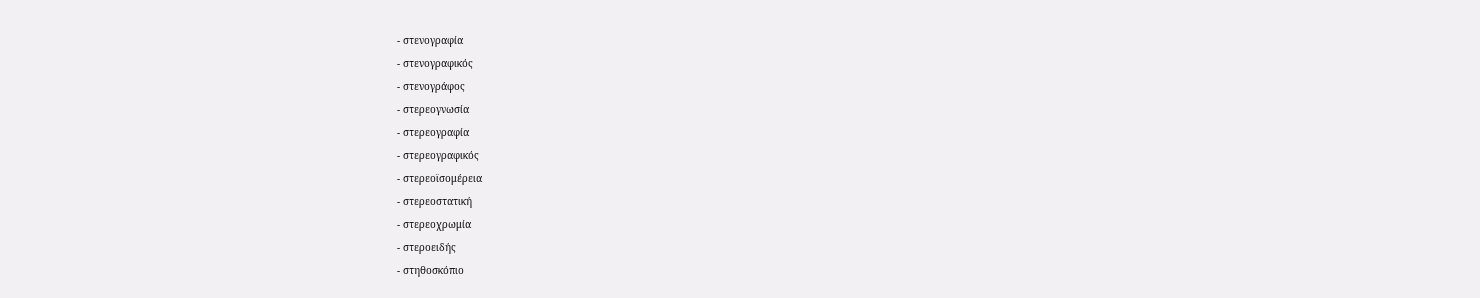- στενογραφία
- στενογραφικός
- στενογράφος
- στερεογνωσία
- στερεογραφία
- στερεογραφικός
- στερεοϊσομέρεια
- στερεοστατική
- στερεοχρωμία
- στεροειδής
- στηθοσκόπιο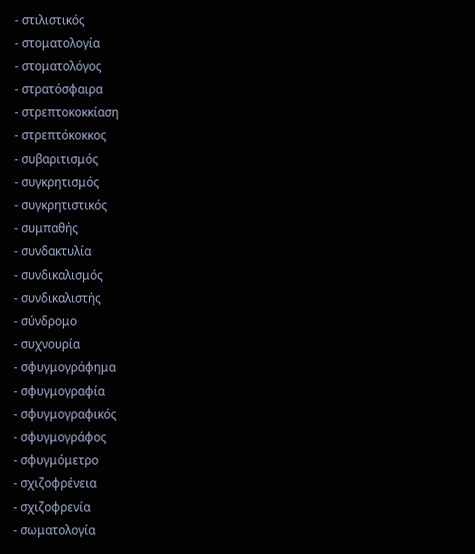- στιλιστικός
- στοματολογία
- στοματολόγος
- στρατόσφαιρα
- στρεπτοκοκκίαση
- στρεπτόκοκκος
- συβαριτισμός
- συγκρητισμός
- συγκρητιστικός
- συμπαθής
- συνδακτυλία
- συνδικαλισμός
- συνδικαλιστής
- σύνδρομο
- συχνουρία
- σφυγμογράφημα
- σφυγμογραφία
- σφυγμογραφικός
- σφυγμογράφος
- σφυγμόμετρο
- σχιζοφρένεια
- σχιζοφρενία
- σωματολογία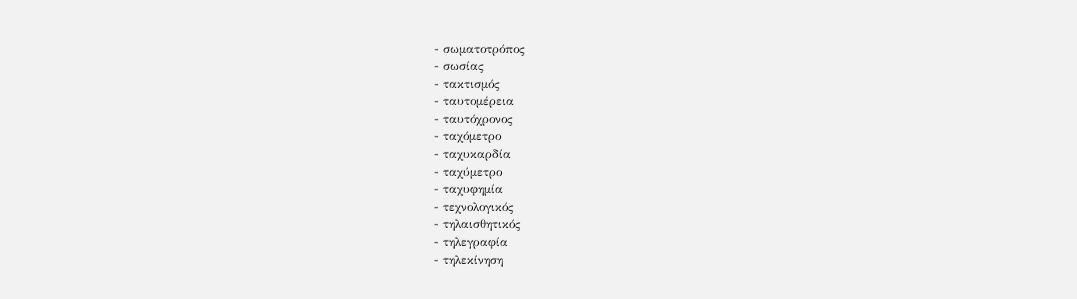- σωματοτρόπος
- σωσίας
- τακτισμός
- ταυτομέρεια
- ταυτόχρονος
- ταχόμετρο
- ταχυκαρδία
- ταχύμετρο
- ταχυφημία
- τεχνολογικός
- τηλαισθητικός
- τηλεγραφία
- τηλεκίνηση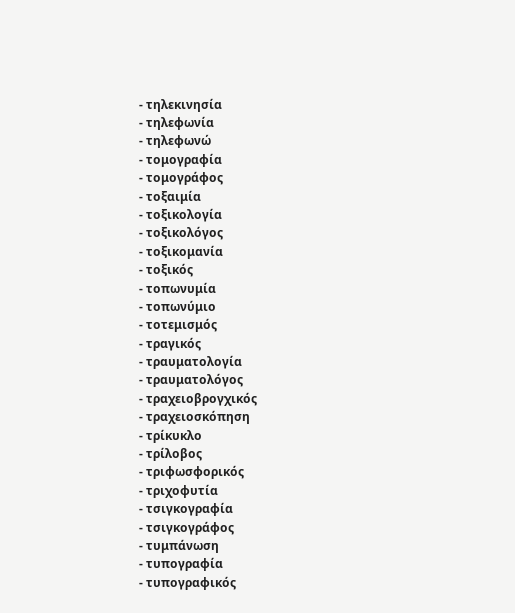- τηλεκινησία
- τηλεφωνία
- τηλεφωνώ
- τομογραφία
- τομογράφος
- τοξαιμία
- τοξικολογία
- τοξικολόγος
- τοξικομανία
- τοξικός
- τοπωνυμία
- τοπωνύμιο
- τοτεμισμός
- τραγικός
- τραυματολογία
- τραυματολόγος
- τραχειοβρογχικός
- τραχειοσκόπηση
- τρίκυκλο
- τρίλοβος
- τριφωσφορικός
- τριχοφυτία
- τσιγκογραφία
- τσιγκογράφος
- τυμπάνωση
- τυπογραφία
- τυπογραφικός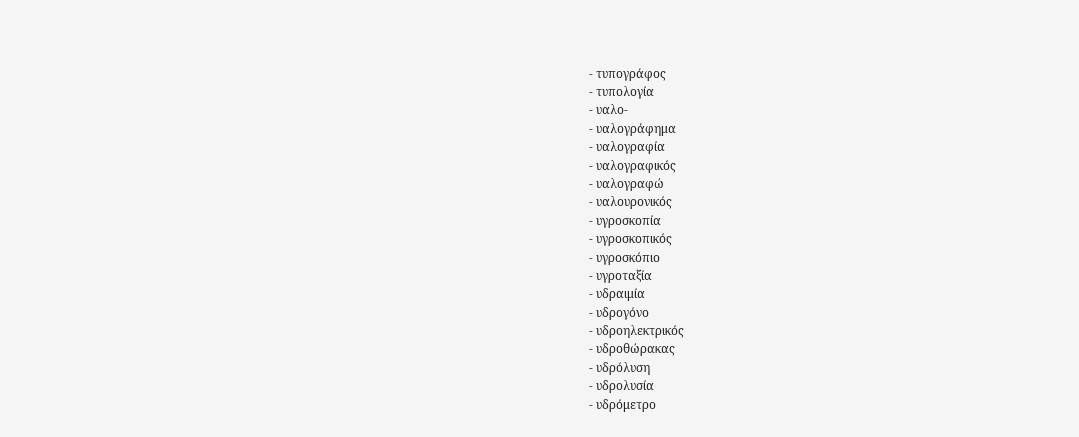- τυπογράφος
- τυπολογία
- υαλο-
- υαλογράφημα
- υαλογραφία
- υαλογραφικός
- υαλογραφώ
- υαλουρονικός
- υγροσκοπία
- υγροσκοπικός
- υγροσκόπιο
- υγροταξία
- υδραιμία
- υδρογόνο
- υδροηλεκτρικός
- υδροθώρακας
- υδρόλυση
- υδρολυσία
- υδρόμετρο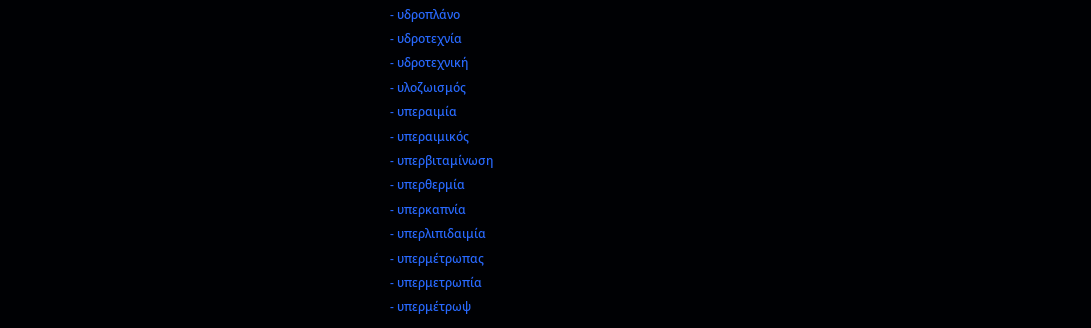- υδροπλάνο
- υδροτεχνία
- υδροτεχνική
- υλοζωισμός
- υπεραιμία
- υπεραιμικός
- υπερβιταμίνωση
- υπερθερμία
- υπερκαπνία
- υπερλιπιδαιμία
- υπερμέτρωπας
- υπερμετρωπία
- υπερμέτρωψ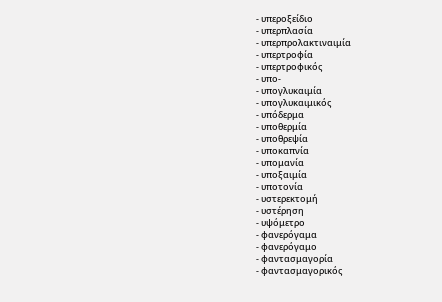- υπεροξείδιο
- υπερπλασία
- υπερπρολακτιναιμία
- υπερτροφία
- υπερτροφικός
- υπο-
- υπογλυκαιμία
- υπογλυκαιμικός
- υπόδερμα
- υποθερμία
- υποθρεψία
- υποκαπνία
- υπομανία
- υποξαιμία
- υποτονία
- υστερεκτομή
- υστέρηση
- υψόμετρο
- φανερόγαμα
- φανερόγαμο
- φαντασμαγορία
- φαντασμαγορικός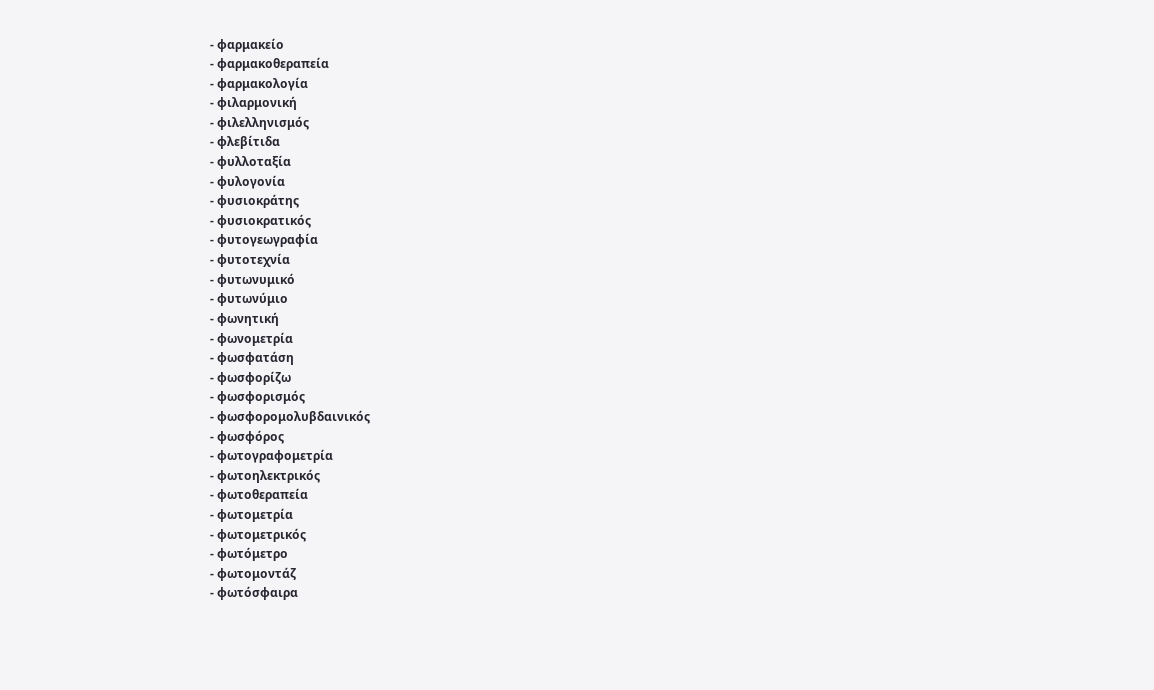- φαρμακείο
- φαρμακοθεραπεία
- φαρμακολογία
- φιλαρμονική
- φιλελληνισμός
- φλεβίτιδα
- φυλλοταξία
- φυλογονία
- φυσιοκράτης
- φυσιοκρατικός
- φυτογεωγραφία
- φυτοτεχνία
- φυτωνυμικό
- φυτωνύμιο
- φωνητική
- φωνομετρία
- φωσφατάση
- φωσφορίζω
- φωσφορισμός
- φωσφορομολυβδαινικός
- φωσφόρος
- φωτογραφομετρία
- φωτοηλεκτρικός
- φωτοθεραπεία
- φωτομετρία
- φωτομετρικός
- φωτόμετρο
- φωτομοντάζ
- φωτόσφαιρα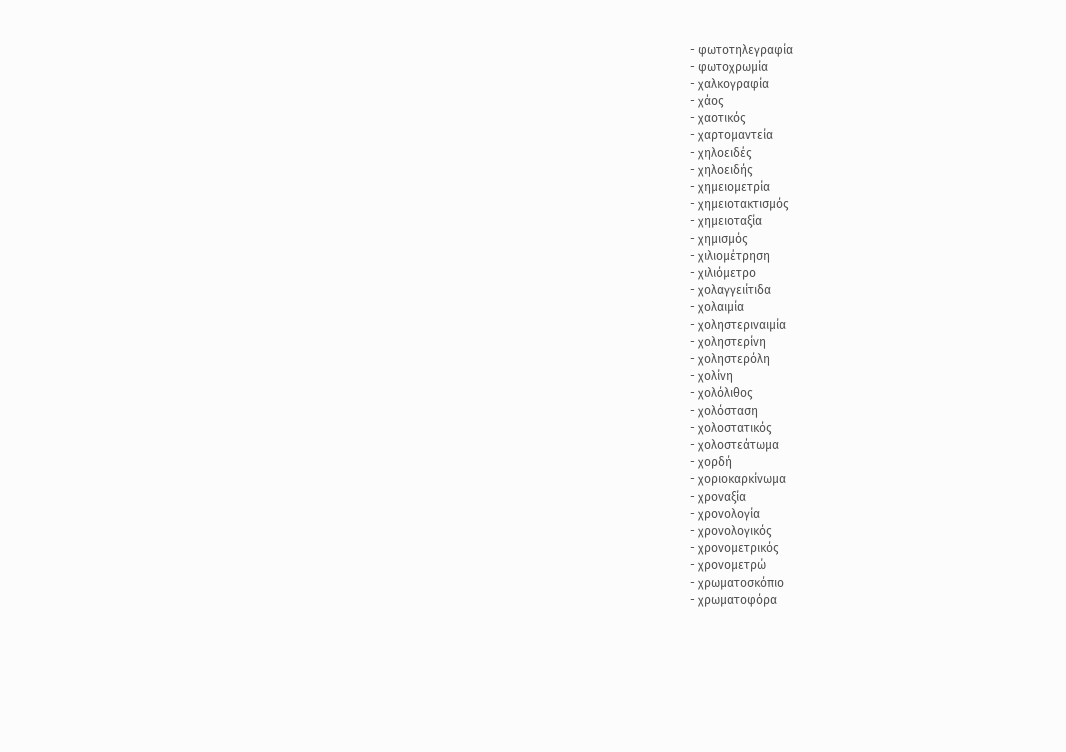- φωτοτηλεγραφία
- φωτοχρωμία
- χαλκογραφία
- χάος
- χαοτικός
- χαρτομαντεία
- χηλοειδές
- χηλοειδής
- χημειομετρία
- χημειοτακτισμός
- χημειοταξία
- χημισμός
- χιλιομέτρηση
- χιλιόμετρο
- χολαγγειίτιδα
- χολαιμία
- χοληστεριναιμία
- χοληστερίνη
- χοληστερόλη
- χολίνη
- χολόλιθος
- χολόσταση
- χολοστατικός
- χολοστεάτωμα
- χορδή
- χοριοκαρκίνωμα
- χροναξία
- χρονολογία
- χρονολογικός
- χρονομετρικός
- χρονομετρώ
- χρωματοσκόπιο
- χρωματοφόρα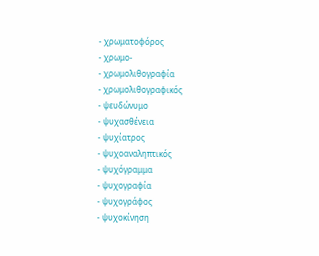- χρωματοφόρος
- χρωμο-
- χρωμολιθογραφία
- χρωμολιθογραφικός
- ψευδώνυμο
- ψυχασθένεια
- ψυχίατρος
- ψυχοαναληπτικός
- ψυχόγραμμα
- ψυχογραφία
- ψυχογράφος
- ψυχοκίνηση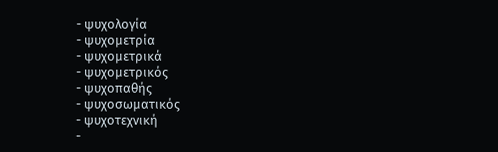- ψυχολογία
- ψυχομετρία
- ψυχομετρικά
- ψυχομετρικός
- ψυχοπαθής
- ψυχοσωματικός
- ψυχοτεχνική
-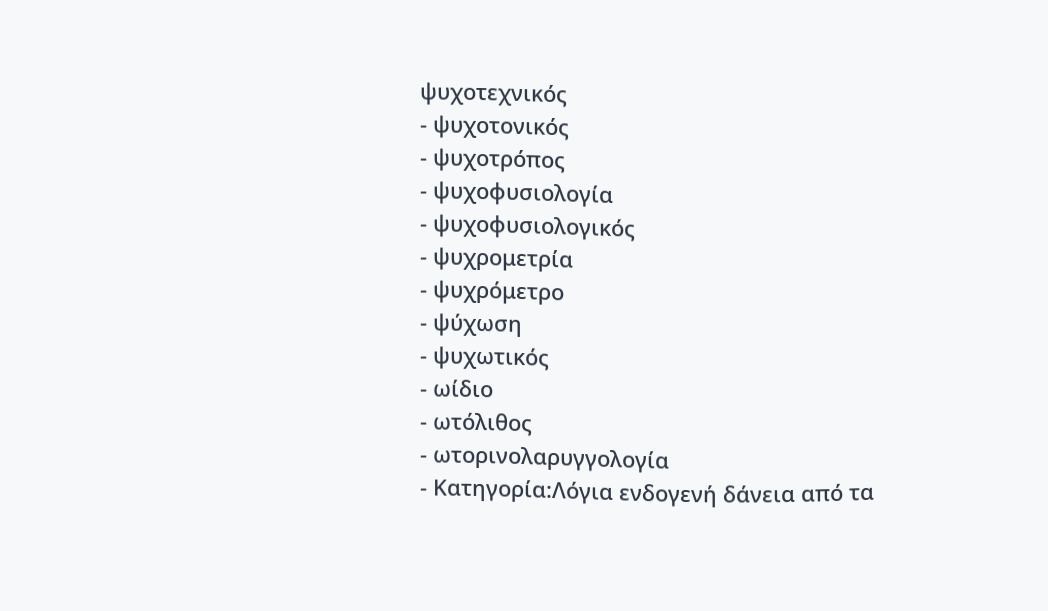ψυχοτεχνικός
- ψυχοτονικός
- ψυχοτρόπος
- ψυχοφυσιολογία
- ψυχοφυσιολογικός
- ψυχρομετρία
- ψυχρόμετρο
- ψύχωση
- ψυχωτικός
- ωίδιο
- ωτόλιθος
- ωτορινολαρυγγολογία
- Κατηγορία:Λόγια ενδογενή δάνεια από τα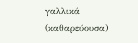γαλλικά (καθαρεύουσα)